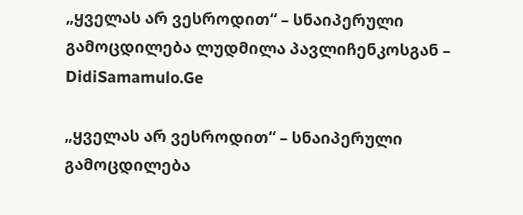„ყველას არ ვესროდით“ – სნაიპერული გამოცდილება ლუდმილა პავლიჩენკოსგან – DidiSamamulo.Ge

„ყველას არ ვესროდით“ – სნაიპერული გამოცდილება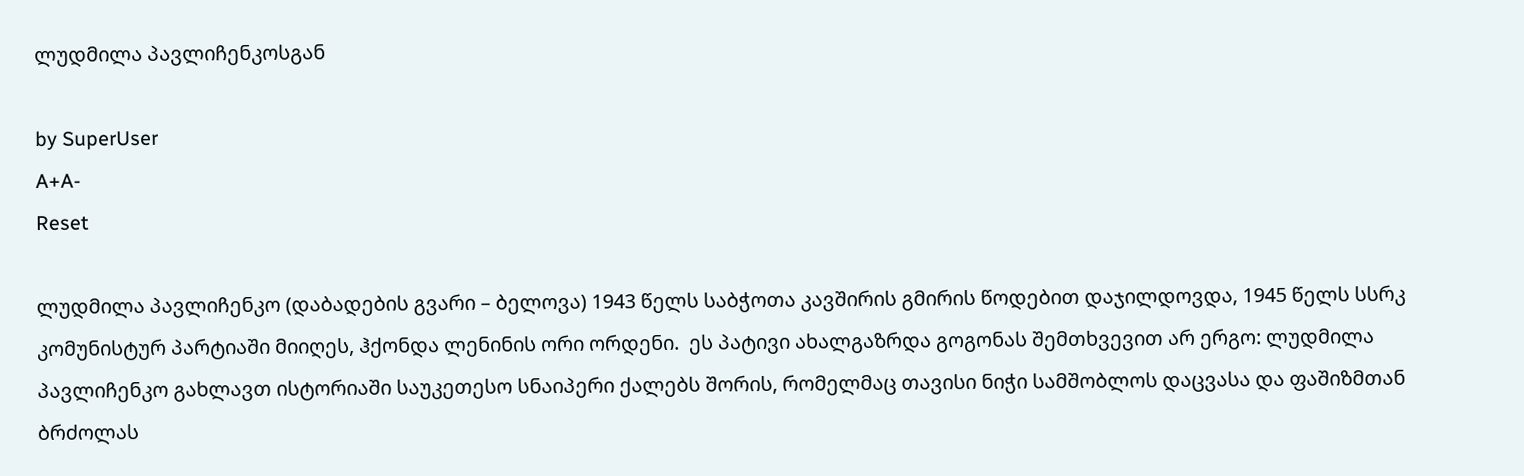ლუდმილა პავლიჩენკოსგან

by SuperUser
A+A-
Reset

ლუდმილა პავლიჩენკო (დაბადების გვარი – ბელოვა) 1943 წელს საბჭოთა კავშირის გმირის წოდებით დაჯილდოვდა, 1945 წელს სსრკ კომუნისტურ პარტიაში მიიღეს, ჰქონდა ლენინის ორი ორდენი.  ეს პატივი ახალგაზრდა გოგონას შემთხვევით არ ერგო: ლუდმილა პავლიჩენკო გახლავთ ისტორიაში საუკეთესო სნაიპერი ქალებს შორის, რომელმაც თავისი ნიჭი სამშობლოს დაცვასა და ფაშიზმთან ბრძოლას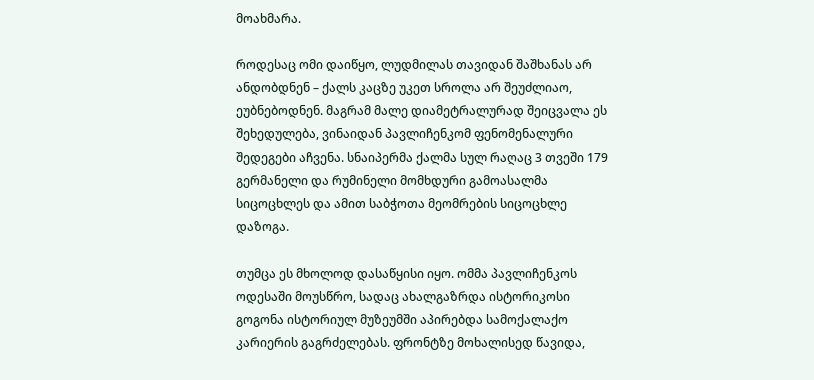მოახმარა.

როდესაც ომი დაიწყო, ლუდმილას თავიდან შაშხანას არ ანდობდნენ – ქალს კაცზე უკეთ სროლა არ შეუძლიაო, ეუბნებოდნენ. მაგრამ მალე დიამეტრალურად შეიცვალა ეს შეხედულება, ვინაიდან პავლიჩენკომ ფენომენალური შედეგები აჩვენა. სნაიპერმა ქალმა სულ რაღაც 3 თვეში 179 გერმანელი და რუმინელი მომხდური გამოასალმა სიცოცხლეს და ამით საბჭოთა მეომრების სიცოცხლე დაზოგა.

თუმცა ეს მხოლოდ დასაწყისი იყო. ომმა პავლიჩენკოს ოდესაში მოუსწრო, სადაც ახალგაზრდა ისტორიკოსი გოგონა ისტორიულ მუზეუმში აპირებდა სამოქალაქო კარიერის გაგრძელებას. ფრონტზე მოხალისედ წავიდა,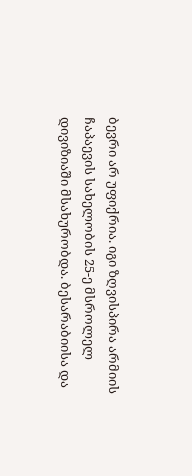ბევრი არ უფიქრია. იგი ზღვისპირა არმიის ჩაპაევის სახელობის 25-ე მსროლელ დივიზიაში მსახურობდა. ბესარაბიისა და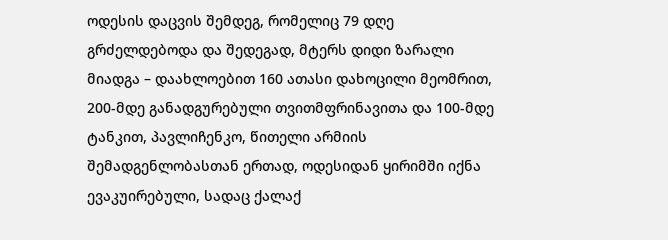ოდესის დაცვის შემდეგ, რომელიც 79 დღე გრძელდებოდა და შედეგად, მტერს დიდი ზარალი მიადგა – დაახლოებით 160 ათასი დახოცილი მეომრით, 200-მდე განადგურებული თვითმფრინავითა და 100-მდე ტანკით, პავლიჩენკო, წითელი არმიის შემადგენლობასთან ერთად, ოდესიდან ყირიმში იქნა ევაკუირებული, სადაც ქალაქ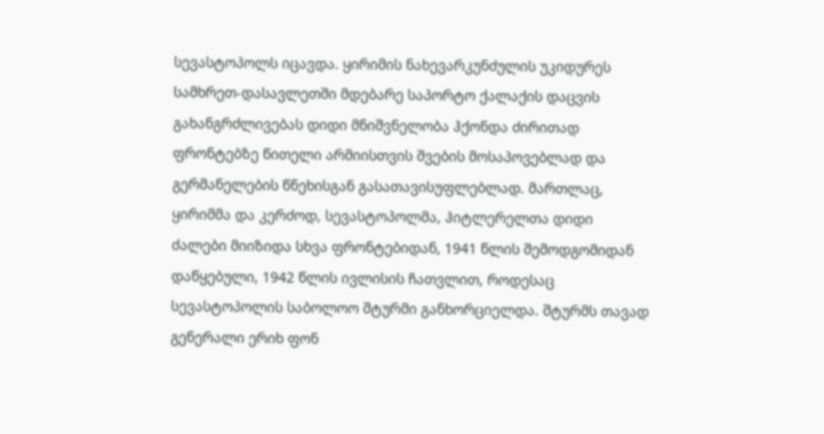სევასტოპოლს იცავდა. ყირიმის ნახევარკუნძულის უკიდურეს სამხრეთ-დასავლეთში მდებარე საპორტო ქალაქის დაცვის გახანგრძლივებას დიდი მნიშვნელობა ჰქონდა ძირითად ფრონტებზე წითელი არმიისთვის შვების მოსაპოვებლად და გერმანელების წნეხისგან გასათავისუფლებლად. მართლაც, ყირიმმა და კერძოდ, სევასტოპოლმა, ჰიტლერელთა დიდი ძალები მიიზიდა სხვა ფრონტებიდან, 1941 წლის შემოდგომიდან დაწყებული, 1942 წლის ივლისის ჩათვლით, როდესაც სევასტოპოლის საბოლოო შტურმი განხორციელდა. შტურმს თავად გენერალი ერიხ ფონ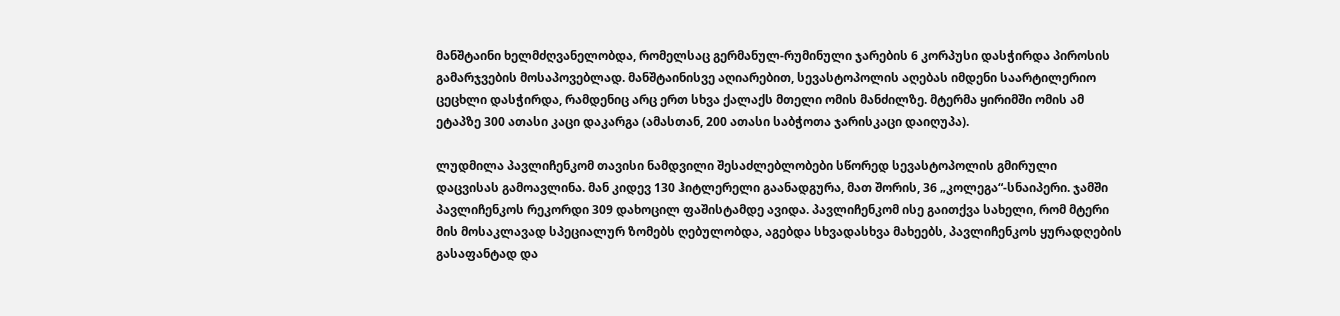მანშტაინი ხელმძღვანელობდა, რომელსაც გერმანულ-რუმინული ჯარების 6 კორპუსი დასჭირდა პიროსის გამარჯვების მოსაპოვებლად. მანშტაინისვე აღიარებით, სევასტოპოლის აღებას იმდენი საარტილერიო ცეცხლი დასჭირდა, რამდენიც არც ერთ სხვა ქალაქს მთელი ომის მანძილზე. მტერმა ყირიმში ომის ამ ეტაპზე 300 ათასი კაცი დაკარგა (ამასთან, 200 ათასი საბჭოთა ჯარისკაცი დაიღუპა).

ლუდმილა პავლიჩენკომ თავისი ნამდვილი შესაძლებლობები სწორედ სევასტოპოლის გმირული დაცვისას გამოავლინა. მან კიდევ 130 ჰიტლერელი გაანადგურა, მათ შორის, 36 „კოლეგა“-სნაიპერი. ჯამში პავლიჩენკოს რეკორდი 309 დახოცილ ფაშისტამდე ავიდა. პავლიჩენკომ ისე გაითქვა სახელი, რომ მტერი მის მოსაკლავად სპეციალურ ზომებს ღებულობდა, აგებდა სხვადასხვა მახეებს, პავლიჩენკოს ყურადღების გასაფანტად და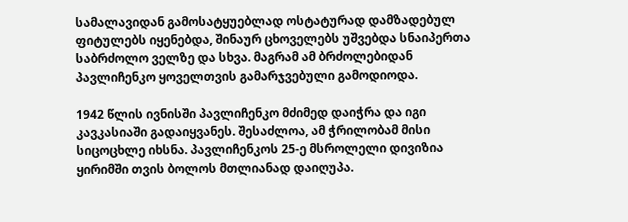სამალავიდან გამოსატყუებლად ოსტატურად დამზადებულ ფიტულებს იყენებდა, შინაურ ცხოველებს უშვებდა სნაიპერთა საბრძოლო ველზე და სხვა. მაგრამ ამ ბრძოლებიდან პავლიჩენკო ყოველთვის გამარჯვებული გამოდიოდა.

1942 წლის ივნისში პავლიჩენკო მძიმედ დაიჭრა და იგი კავკასიაში გადაიყვანეს. შესაძლოა, ამ ჭრილობამ მისი სიცოცხლე იხსნა. პავლიჩენკოს 25-ე მსროლელი დივიზია ყირიმში თვის ბოლოს მთლიანად დაიღუპა.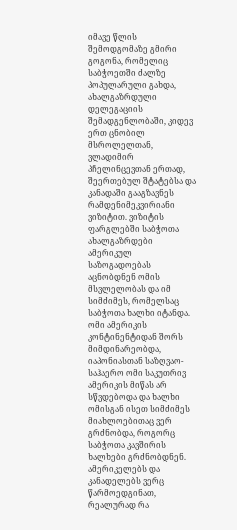იმავე წლის შემოდგომაზე გმირი გოგონა, რომელიც საბჭოეთში ძალზე პოპულარული გახდა, ახალგაზრდული დელეგაციის შემადგენლობაში, კიდევ ერთ ცნობილ მსროლელთან, ვლადიმირ პჩელინცევთან ერთად, შეერთებულ შტატებსა და კანადაში გააგზავნეს რამდენიმეკვირიანი ვიზიტით. ვიზიტის ფარგლებში საბჭოთა ახალგაზრდები ამერიკულ საზოგადოებას აცნობდნენ ომის მსვლელობას და იმ სიმძიმეს, რომელსაც საბჭოთა ხალხი იტანდა. ომი ამერიკის კონტინენტიდან შორს მიმდინარეობდა, იაპონიასთან საზღვაო-საჰაერო ომი საკუთრივ ამერიკის მიწას არ სწვდებოდა და ხალხი ომისგან ისეთ სიმძიმეს მიახლოებითაც ვერ გრძნობდა, როგორც საბჭოთა კავშირის ხალხები გრძნობდნენ. ამერიკელებს და კანადელებს ვერც წარმოედგინათ, რეალურად რა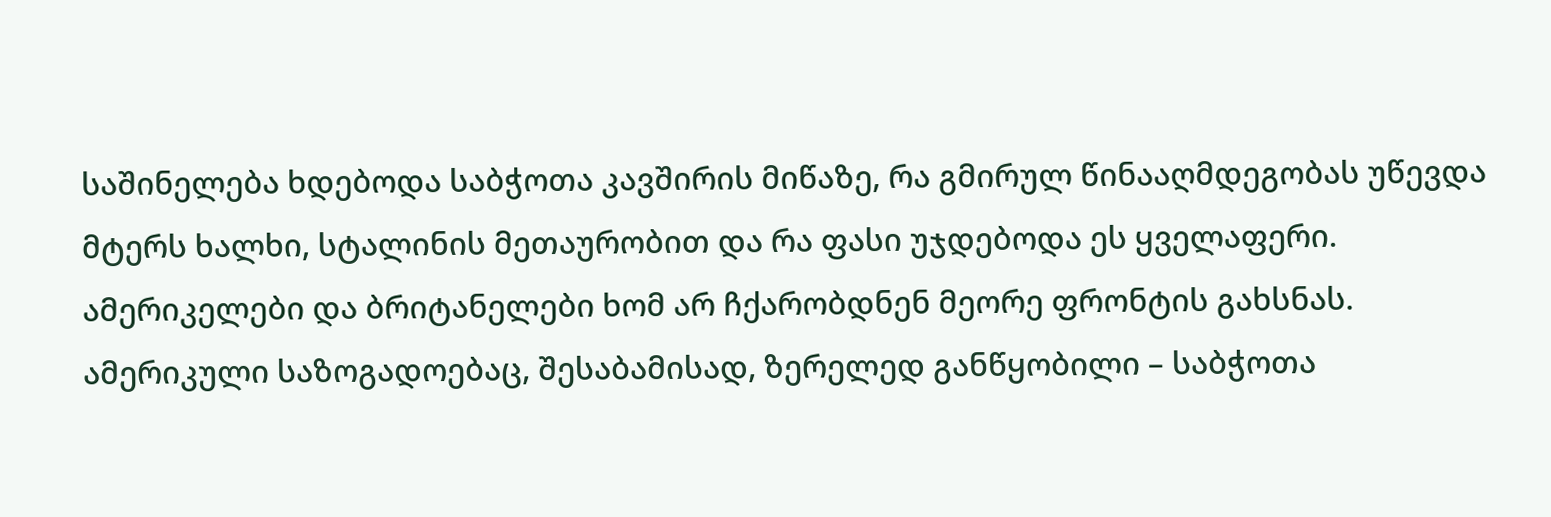საშინელება ხდებოდა საბჭოთა კავშირის მიწაზე, რა გმირულ წინააღმდეგობას უწევდა მტერს ხალხი, სტალინის მეთაურობით და რა ფასი უჯდებოდა ეს ყველაფერი. ამერიკელები და ბრიტანელები ხომ არ ჩქარობდნენ მეორე ფრონტის გახსნას. ამერიკული საზოგადოებაც, შესაბამისად, ზერელედ განწყობილი – საბჭოთა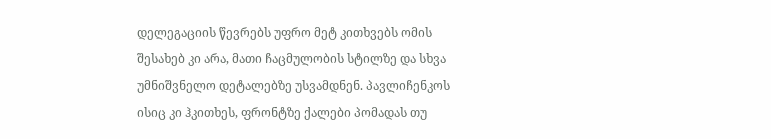დელეგაციის წევრებს უფრო მეტ კითხვებს ომის შესახებ კი არა, მათი ჩაცმულობის სტილზე და სხვა უმნიშვნელო დეტალებზე უსვამდნენ. პავლიჩენკოს ისიც კი ჰკითხეს, ფრონტზე ქალები პომადას თუ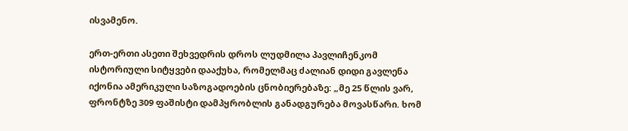ისვამენო.

ერთ-ერთი ასეთი შეხვედრის დროს ლუდმილა პავლიჩენკომ ისტორიული სიტყვები დააქუხა, რომელმაც ძალიან დიდი გავლენა იქონია ამერიკული საზოგადოების ცნობიერებაზე: „მე 25 წლის ვარ, ფრონტზე 309 ფაშისტი დამპყრობლის განადგურება მოვასწარი. ხომ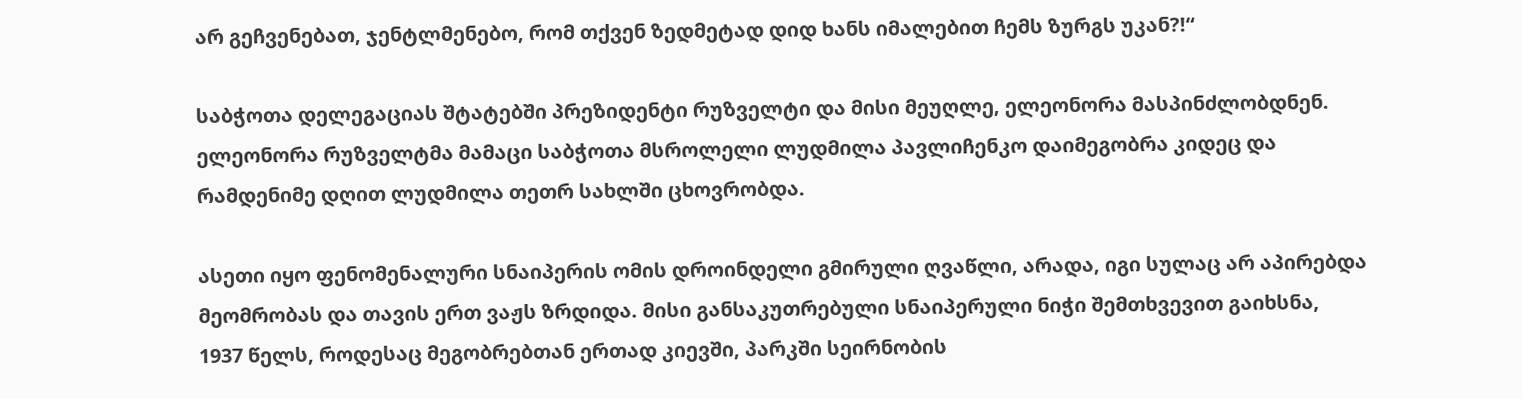არ გეჩვენებათ, ჯენტლმენებო, რომ თქვენ ზედმეტად დიდ ხანს იმალებით ჩემს ზურგს უკან?!“

საბჭოთა დელეგაციას შტატებში პრეზიდენტი რუზველტი და მისი მეუღლე, ელეონორა მასპინძლობდნენ. ელეონორა რუზველტმა მამაცი საბჭოთა მსროლელი ლუდმილა პავლიჩენკო დაიმეგობრა კიდეც და რამდენიმე დღით ლუდმილა თეთრ სახლში ცხოვრობდა.

ასეთი იყო ფენომენალური სნაიპერის ომის დროინდელი გმირული ღვაწლი, არადა, იგი სულაც არ აპირებდა მეომრობას და თავის ერთ ვაჟს ზრდიდა. მისი განსაკუთრებული სნაიპერული ნიჭი შემთხვევით გაიხსნა, 1937 წელს, როდესაც მეგობრებთან ერთად კიევში, პარკში სეირნობის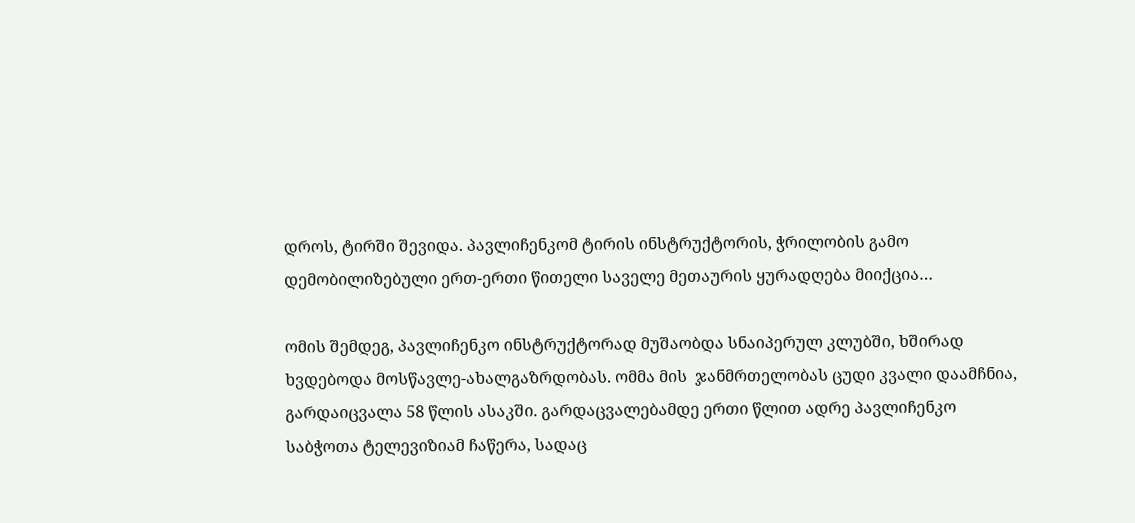დროს, ტირში შევიდა. პავლიჩენკომ ტირის ინსტრუქტორის, ჭრილობის გამო დემობილიზებული ერთ-ერთი წითელი საველე მეთაურის ყურადღება მიიქცია…

ომის შემდეგ, პავლიჩენკო ინსტრუქტორად მუშაობდა სნაიპერულ კლუბში, ხშირად ხვდებოდა მოსწავლე-ახალგაზრდობას. ომმა მის  ჯანმრთელობას ცუდი კვალი დაამჩნია, გარდაიცვალა 58 წლის ასაკში. გარდაცვალებამდე ერთი წლით ადრე პავლიჩენკო საბჭოთა ტელევიზიამ ჩაწერა, სადაც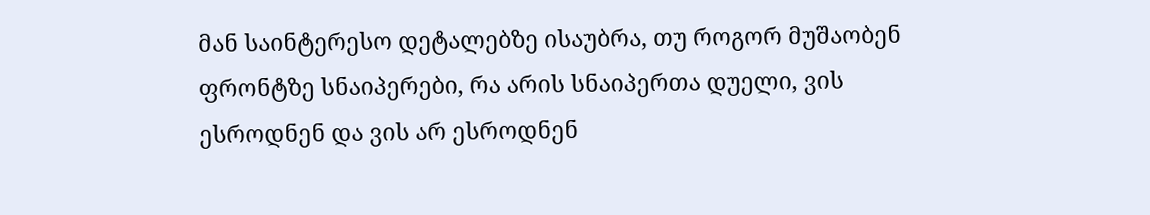მან საინტერესო დეტალებზე ისაუბრა, თუ როგორ მუშაობენ ფრონტზე სნაიპერები, რა არის სნაიპერთა დუელი, ვის ესროდნენ და ვის არ ესროდნენ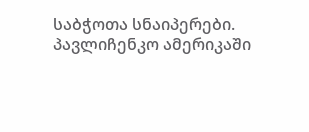საბჭოთა სნაიპერები. პავლიჩენკო ამერიკაში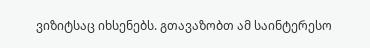ვიზიტსაც იხსენებს. გთავაზობთ ამ საინტერესო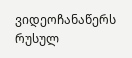ვიდეოჩანაწერს რუსულ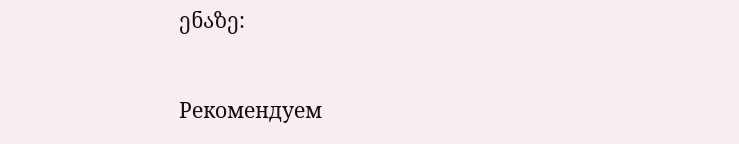ენაზე:

Рекомендуем